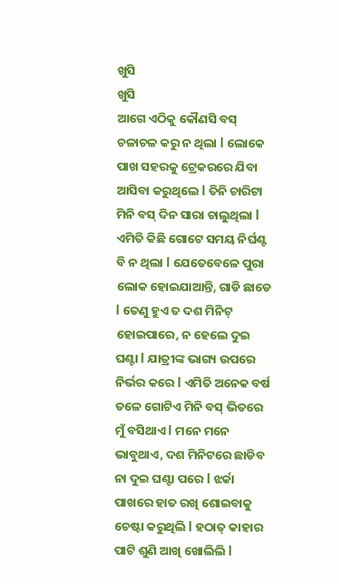ଖୁସି
ଖୁସି
ଆଗେ ଏଠିକୁ କୌଣସି ବସ୍ ଚଳାଚଳ କରୁ ନ ଥିଲା l ଲୋକେ ପାଖ ସହରକୁ ଟ୍ରେକରରେ ଯିବା ଆସିବା କରୁଥିଲେ l ତିନି ଚାରିଟା ମିନି ବସ୍ ଦିନ ସାରା ଚାଲୁଥିଲା l ଏମିତି କିଛି ଗୋଟେ ସମୟ ନିର୍ଘଣ୍ଟ ବି ନ ଥିଲା l ଯେତେବେଳେ ପୁରା ଲୋକ ହୋଇଯାଆନ୍ତି, ଗାଡି ଛାଡେ l ତେଣୁ ହୁଏ ତ ଦଶ ମିନିଟ୍ ହୋଇପାରେ, ନ ହେଲେ ଦୁଇ ଘଣ୍ଟା l ଯାତ୍ରୀଙ୍କ ଭାଗ୍ୟ ଉପରେ ନିର୍ଭର କରେ l ଏମିତି ଅନେକ ବର୍ଷ ତଳେ ଗୋଟିଏ ମିନି ବସ୍ ଭିତରେ ମୁଁ ବସିଥାଏ l ମନେ ମନେ ଭାବୁଥାଏ, ଦଶ ମିନିଟରେ ଛାଡିବ ନା ଦୁଇ ଘଣ୍ଟା ପରେ l ଝର୍କା ପାଖରେ ହାତ ରଖି ଶୋଇବାକୁ ଚେଷ୍ଟା କରୁଥିଲି l ହଠାତ୍ କାହାର ପାଟି ଶୁଣି ଆଖି ଖୋଲିଲି l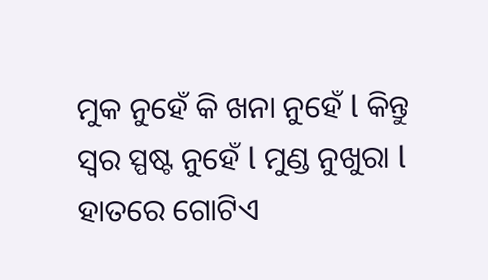ମୁକ ନୁହେଁ କି ଖନା ନୁହେଁ l କିନ୍ତୁ ସ୍ୱର ସ୍ପଷ୍ଟ ନୁହେଁ l ମୁଣ୍ଡ ନୁଖୁରା l ହାତରେ ଗୋଟିଏ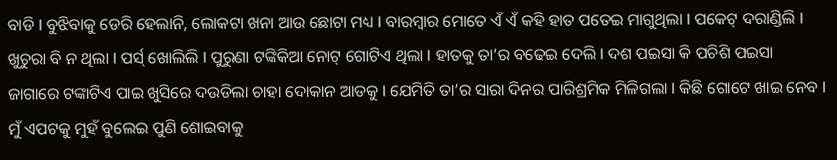ବାଡି l ବୁଝିବାକୁ ଡେରି ହେଲାନି, ଲୋକଟା ଖନା ଆଉ ଛୋଟା ମଧ୍ୟ l ବାରମ୍ବାର ମୋତେ ଏଁ ଏଁ କହି ହାତ ପତେଇ ମାଗୁଥିଲା l ପକେଟ୍ ଦରାଣ୍ଡିଲି l ଖୁଚୁରା ବି ନ ଥିଲା l ପର୍ସ୍ ଖୋଲିଲି l ପୁରୁଣା ଟଙ୍କିକିଆ ନୋଟ୍ ଗୋଟିଏ ଥିଲା l ହାତକୁ ତା’ର ବଢେଇ ଦେଲି l ଦଶ ପଇସା କି ପଚିଶି ପଇସା ଜାଗାରେ ଟଙ୍କାଟିଏ ପାଇ ଖୁସିରେ ଦଉଡିଲା ଚାହା ଦୋକାନ ଆଡକୁ l ଯେମିତି ତା’ର ସାରା ଦିନର ପାରିଶ୍ରମିକ ମିଳିଗଲା l କିଛି ଗୋଟେ ଖାଇ ନେବ l ମୁଁ ଏପଟକୁ ମୁହଁ ବୁଲେଇ ପୁଣି ଶୋଇବାକୁ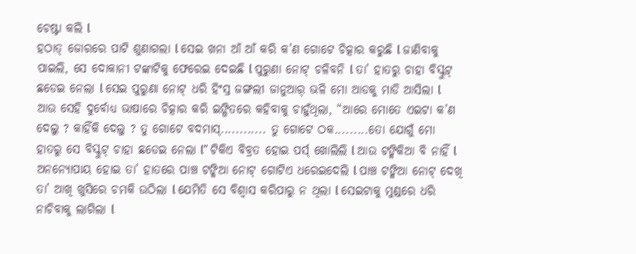ଚେଷ୍ଟା କଲି l
ହଠାତ୍ ଜୋରରେ ପାଟି ଶୁଣାଗଲା l ସେଇ ଖନା ଆଁ ଆଁ କରି କ’ଣ ଗୋଟେ ଚିତ୍କାର କରୁଛି l ଜାଣିବାକୁ ପାଇଲି, ସେ ଦୋକାନୀ ଟଙ୍କାଟିକୁ ଫେରେଇ ଦେଇଛି l ପୁରୁଣା ନୋଟ୍ ଚଳିବନି l ତା’ ହାତରୁ ଚାହା ବିସ୍କୁଟ୍ ଛଡେଇ ନେଲା l ସେଇ ପୁରୁଣା ନୋଟ୍ ଧରି ହିଂସ୍ର ଜଙ୍ଗଲୀ ଜାନୁଆର୍ ଭଳି ମୋ ଆଡକୁ ମାଡି ଆସିଲା l ଆଉ ସେହି ଦୁର୍ବୋଧ୍ୟ ଭାଷାରେ ଚିତ୍କାର କରି ଇଙ୍ଗିତରେ କହିବାକୁ ଚାହୁଁଥିଲା, “ଆରେ ମୋତେ ଏଇଟା କ’ଣ ଦେଲୁ ? କାହିଁକି ଦେଲୁ ? ତୁ ଗୋଟେ ବଦମାସ୍............ ତୁ ଗୋଟେ ଠକ.........ତୋ ଯୋଗୁଁ ମୋ ହାତରୁ ସେ ବିସ୍କୁଟ୍ ଚାହା ଛଡେଇ ନେଲା l” ଟିକିଏ ବିବ୍ରତ ହୋଇ ପର୍ସ୍ ଖୋଲିଲି l ଆଉ ଟଙ୍କିକିଆ ବି ନାହିଁ l ଅନନ୍ୟୋପାୟ ହୋଇ ତା’ ହାତରେ ପାଞ୍ଚ ଟଙ୍କିଆ ନୋଟ୍ ଗୋଟିଏ ଧରେଇଦେଲି l ପାଞ୍ଚ ଟଙ୍କିଆ ନୋଟ୍ ଦେଖି ତା’ ଆଖି ଖୁସିରେ ଚମକି ଉଠିଲା l ଯେମିତି ସେ ବିଶ୍ୱାସ କରିପାରୁ ନ ଥିଲା l ସେଇଟାକୁ ମୁଣ୍ଡରେ ଧରି ନାଚିବାକୁ ଲାଗିଲା l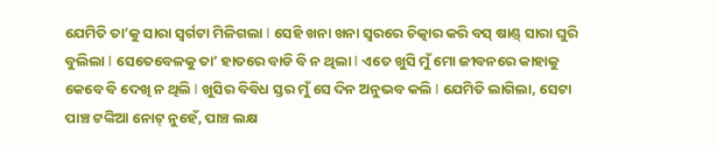ଯେମିତି ତା’କୁ ସାରା ସ୍ୱର୍ଗଟା ମିଳିଗଲା l ସେହି ଖନା ଖନା ସ୍ୱରରେ ଚିତ୍କାର କରି ବସ୍ ଷାଣ୍ଡ୍ ସାରା ଘୁରି ବୁଲିଲା l ସେତେବେଳକୁ ତା’ ହାତରେ ବାଡି ବି ନ ଥିଲା l ଏତେ ଖୁସି ମୁଁ ମୋ ଜୀବନରେ କାହାକୁ କେବେ ବି ଦେଖି ନ ଥିଲି l ଖୁସିର ବିବିଧ ସ୍ତର ମୁଁ ସେ ଦିନ ଅନୁଭବ କଲି l ଯେମିତି ଲାଗିଲା, ସେଟା ପାଞ୍ଚ ଟଙ୍କିଆ ନୋଟ୍ ନୁହେଁ, ପାଞ୍ଚ ଲକ୍ଷ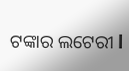ଟଙ୍କାର ଲଟେରୀ l